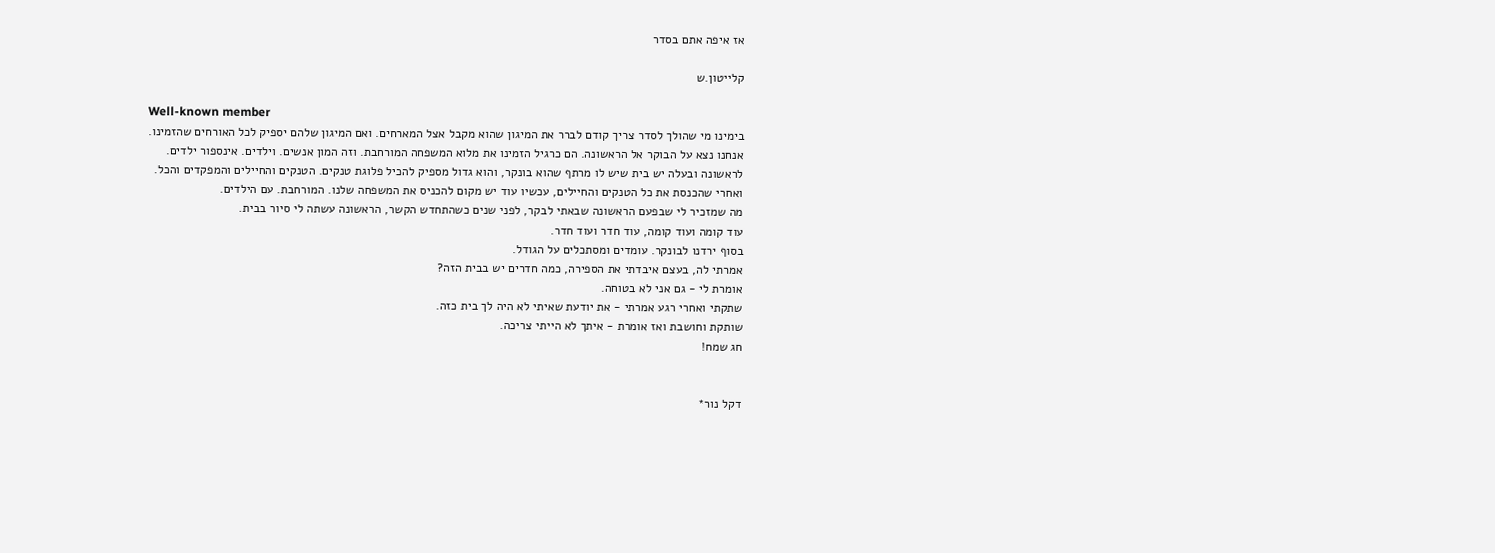אז איפה אתם בסדר

קלייטון.ש

Well-known member
בימינו מי שהולך לסדר צריך קודם לברר את המיגון שהוא מקבל אצל המארחים. ואם המיגון שלהם יספיק לכל האורחים שהזמינו.
אנחנו נצא על הבוקר אל הראשונה. הם כרגיל הזמינו את מלוא המשפחה המורחבת. וזה המון אנשים. וילדים. אינספור ילדים.
לראשונה ובעלה יש בית שיש לו מרתף שהוא בונקר, והוא גדול מספיק להכיל פלוגת טנקים. הטנקים והחיילים והמפקדים והכל.
ואחרי שהכנסת את כל הטנקים והחיילים, עכשיו עוד יש מקום להכניס את המשפחה שלנו. המורחבת. עם הילדים.
מה שמזכיר לי שבפעם הראשונה שבאתי לבקר, לפני שנים כשהתחדש הקשר, הראשונה עשתה לי סיור בבית.
עוד קומה ועוד קומה, עוד חדר ועוד חדר.
בסוף ירדנו לבונקר. עומדים ומסתכלים על הגודל.
אמרתי לה, בעצם איבדתי את הספירה, כמה חדרים יש בבית הזה?
אומרת לי - גם אני לא בטוחה.
שתקתי ואחרי רגע אמרתי - את יודעת שאיתי לא היה לך בית כזה.
שותקת וחושבת ואז אומרת - איתך לא הייתי צריכה.
חג שמח!


דקל נור*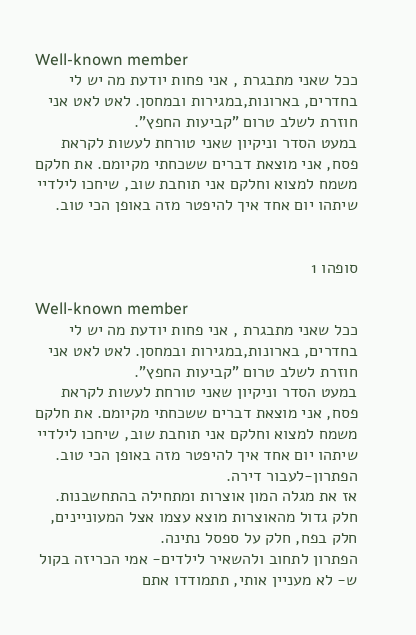Well-known member
ככל שאני מתבגרת , אני פחות יודעת מה יש לי בחדרים, בארונות,במגירות ובמחסן. לאט לאט אני חוזרת לשלב טרום "קביעות החפץ".
במעט הסדר וניקיון שאני טורחת לעשות לקראת פסח, אני מוצאת דברים ששכחתי מקיומם. את חלקם משמח למצוא וחלקם אני תוחבת שוב, שיחכו לילדיי שיתהו יום אחד איך להיפטר מזה באופן הכי טוב.


סופהו 1

Well-known member
ככל שאני מתבגרת , אני פחות יודעת מה יש לי בחדרים, בארונות,במגירות ובמחסן. לאט לאט אני חוזרת לשלב טרום "קביעות החפץ".
במעט הסדר וניקיון שאני טורחת לעשות לקראת פסח, אני מוצאת דברים ששכחתי מקיומם. את חלקם משמח למצוא וחלקם אני תוחבת שוב, שיחכו לילדיי שיתהו יום אחד איך להיפטר מזה באופן הכי טוב.
הפתרון-לעבור דירה.
אז את מגלה המון אוצרות ומתחילה בהתחשבנות. חלק גדול מהאוצרות מוצא עצמו אצל המעוניינים, חלק בפח, חלק על ספסל נתינה.
הפתרון לתחוב ולהשאיר לילדים- אמי הכריזה בקול ש- לא מעניין אותי, תתמודדו אתם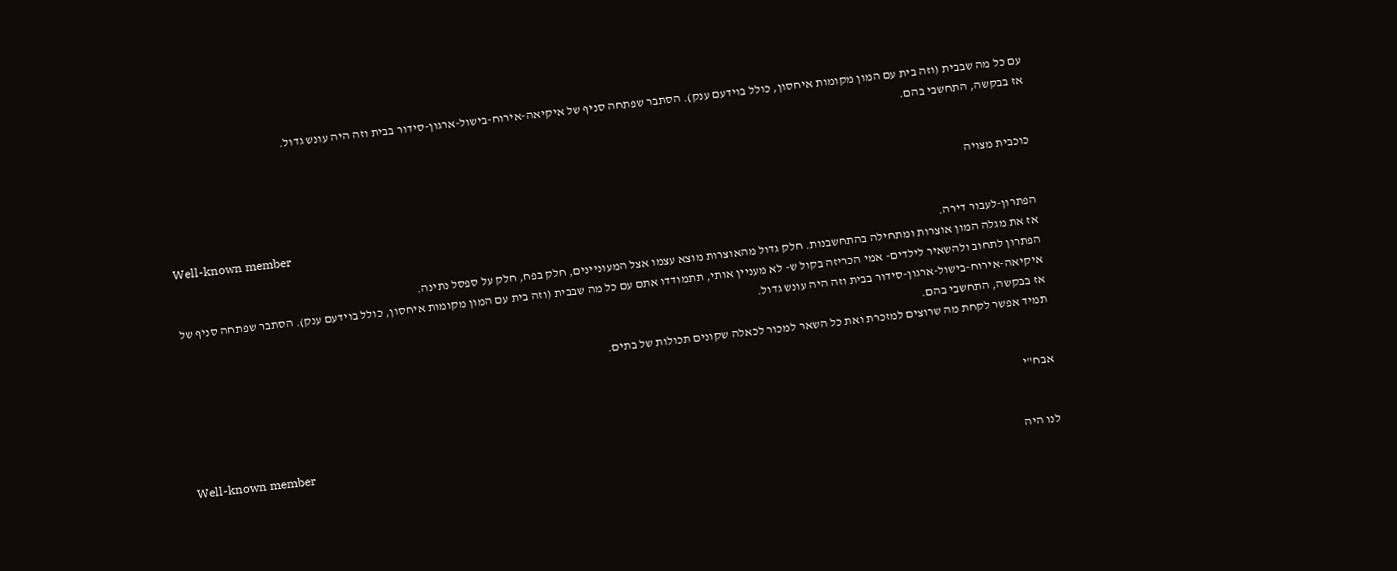עם כל מה שבבית (וזה בית עם המון מקומות איחסון, כולל בוידעם ענק). הסתבר שפתחה סניף של איקיאה-אירוח-בישול-ארגון-סידור בבית וזה היה עונש גדול.
אז בבקשה, התחשבי בהם.


כוכבית מצויה

Well-known member
הפתרון-לעבור דירה.
אז את מגלה המון אוצרות ומתחילה בהתחשבנות. חלק גדול מהאוצרות מוצא עצמו אצל המעוניינים, חלק בפח, חלק על ספסל נתינה.
הפתרון לתחוב ולהשאיר לילדים- אמי הכריזה בקול ש- לא מעניין אותי, תתמודדו אתם עם כל מה שבבית (וזה בית עם המון מקומות איחסון, כולל בוידעם ענק). הסתבר שפתחה סניף של איקיאה-אירוח-בישול-ארגון-סידור בבית וזה היה עונש גדול.
אז בבקשה, התחשבי בהם.
תמיד אפשר לקחת מה שרוצים למזכרת ואת כל השאר למכור לכאלה שקונים תכולות של בתים.


אבח"י

Well-known member
לנו היה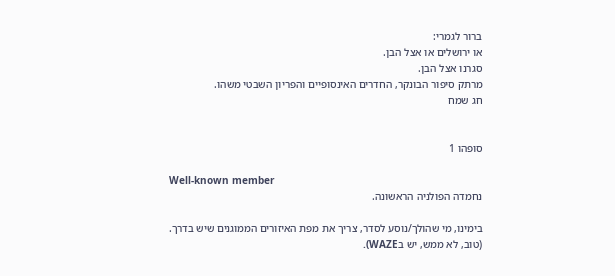ברור לגמרי:
או ירושלים או אצל הבן.
סגרנו אצל הבן.
מרתק סיפור הבונקר, החדרים האינסופיים והפריון השבטי משהו.
חג שמח


סופהו 1

Well-known member
נחמדה הפולניה הראשונה.

בימינו, מי שהולך/נוסע לסדר, צריך את מפת האיזורים הממוגנים שיש בדרך.
(טוב, לא ממש, יש בWAZE).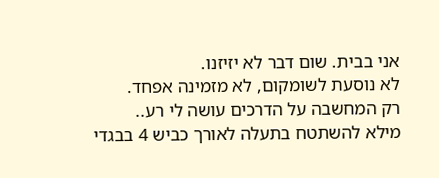אני בבית. שום דבר לא יזיזנו.
לא נוסעת לשומקום, לא מזמינה אפחד.
רק המחשבה על הדרכים עושה לי רע..
מילא להשתטח בתעלה לאורך כביש 4 בבגדי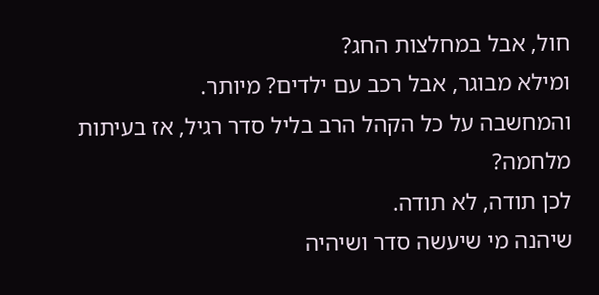חול, אבל במחלצות החג?
ומילא מבוגר, אבל רכב עם ילדים? מיותר.
והמחשבה על כל הקהל הרב בליל סדר רגיל, אז בעיתות מלחמה?
לכן תודה, לא תודה.
שיהנה מי שיעשה סדר ושיהיה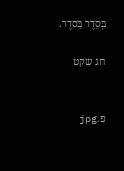בְּסֵדֶר בַּסדֶר.

חג שקט


פ.jpg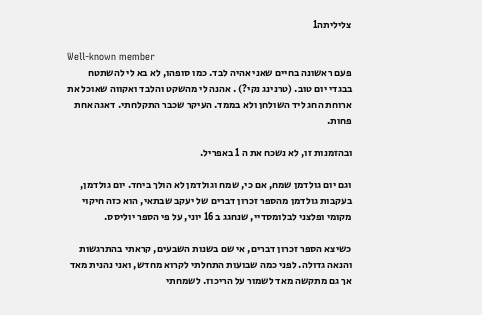צליליתה1

Well-known member
פעם ראשונה בחיים שאני אהיה לבד. כמו סופהו, לא בא לי להשתטח בבגדי יום טוב. (טרנינג נקי?) . אהנה לי מהשקט והלבד ואקווה שאוכל את ארוחת החג ליד השולחן ולא בממד. העיקר שכבר התקלחתי. דאגה אחת פחות.

ובהזמנות זו, לא נשכח את ה 1 באפריל.

וגם יום גולדמן שמח, אם כי, שמח וגולדמן לא הולך ביחד. יום גולדמן, בעקבות גולדמן מהספר זכרון דברים של יעקב שבתאי, הוא כזה חיקוי מקומי ופלצני לבלומסדיי, שנחגג ב 16 יוני, על פי הספר יוליסס.

כשיצא הספר זכרון דברים, אי שם בשנות השבעים, קראתי בהתרגשות והנאה גדולה. לפני כמה שבועות התחלתי לקרוא מחדש, ואני נהנית מאד אך גם מתקשה מאד לשמור על הריכוז. לשמחתי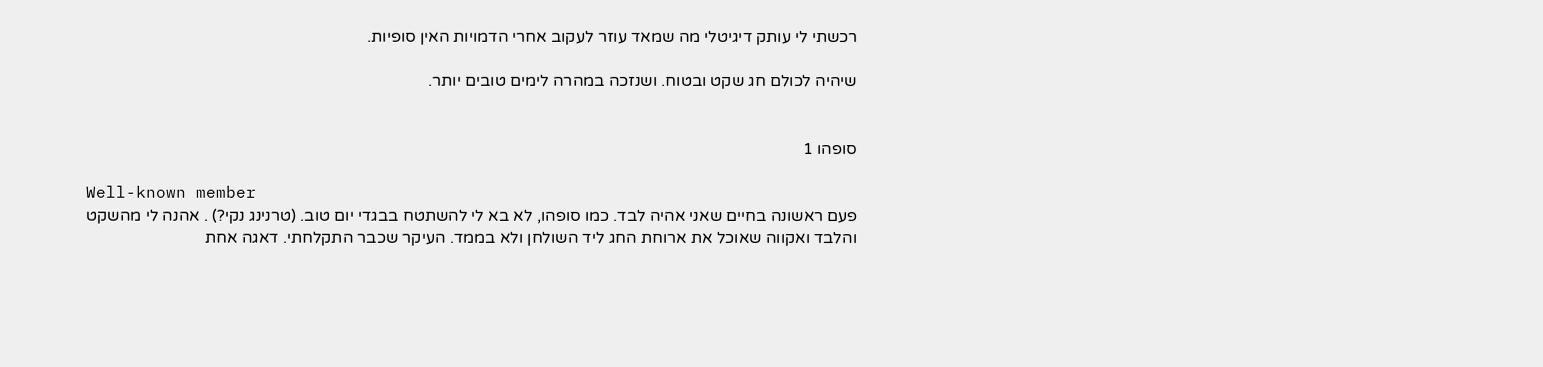רכשתי לי עותק דיגיטלי מה שמאד עוזר לעקוב אחרי הדמויות האין סופיות.

שיהיה לכולם חג שקט ובטוח. ושנזכה במהרה לימים טובים יותר.


סופהו 1

Well-known member
פעם ראשונה בחיים שאני אהיה לבד. כמו סופהו, לא בא לי להשתטח בבגדי יום טוב. (טרנינג נקי?) . אהנה לי מהשקט והלבד ואקווה שאוכל את ארוחת החג ליד השולחן ולא בממד. העיקר שכבר התקלחתי. דאגה אחת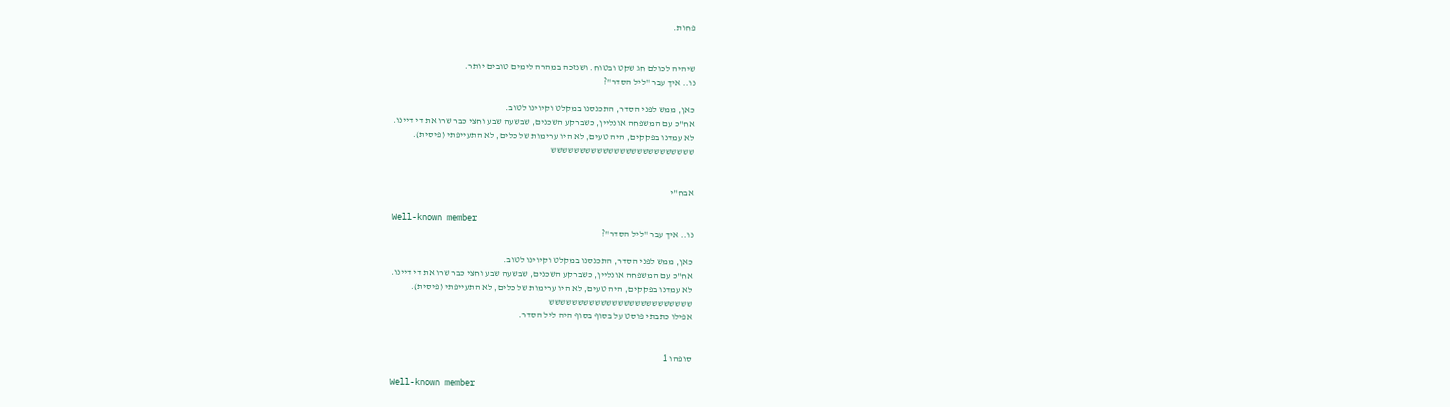פחות.


שיהיה לכולם חג שקט ובטוח. ושנזכה במהרה לימים טובים יותר.
נו.. איך עבר "ליל הסדר"?

כאן, ממש לפני הסדר, התכנסנו במקלט וקיוינו לטוב.
אח"כ עם המשפחה אונליין, כשברקע השכנים, שבשעה שבע וחצי כבר שרו את די דיינו.
לא עמדנו בפקקים, היה טעים, לא היו ערימות של כלים, לא התעייפתי (פיסית).
ששששששששששששששששששששששששש


אבח"י

Well-known member
נו.. איך עבר "ליל הסדר"?

כאן, ממש לפני הסדר, התכנסנו במקלט וקיוינו לטוב.
אח"כ עם המשפחה אונליין, כשברקע השכנים, שבשעה שבע וחצי כבר שרו את די דיינו.
לא עמדנו בפקקים, היה טעים, לא היו ערימות של כלים, לא התעייפתי (פיסית).
ששששששששששששששששששששששששש
אפילו כתבתי פוסט על בסוף בסוף היה ליל הסדר.


סופהו 1

Well-known member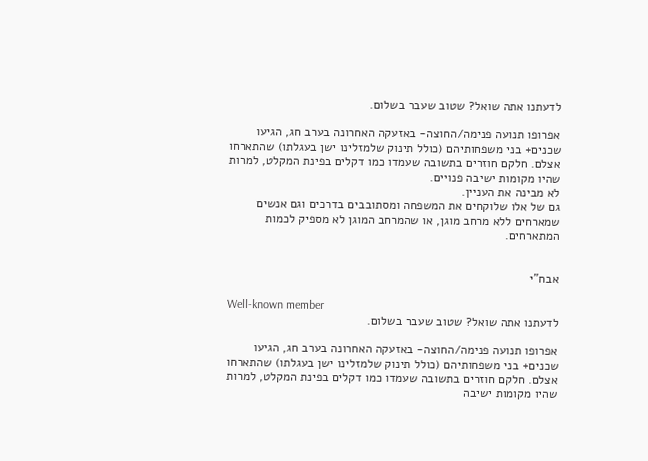לדעתנו אתה שואל? שטוב שעבר בשלום.

אפרופו תנועה פנימה/החוצה- באזעקה האחרונה בערב חג, הגיעו שכנים+ בני משפחותיהם (כולל תינוק שלמזלינו ישן בעגלתו) שהתארחו אצלם. חלקם חוזרים בתשובה שעמדו כמו דקלים בפינת המקלט, למרות שהיו מקומות ישיבה פנויים.
לא מבינה את העניין.
גם של אלו שלוקחים את המשפחה ומסתובבים בדרכים וגם אנשים שמארחים ללא מרחב מוגן, או שהמרחב המוגן לא מספיק לכמות המתארחים.


אבח"י

Well-known member
לדעתנו אתה שואל? שטוב שעבר בשלום.

אפרופו תנועה פנימה/החוצה- באזעקה האחרונה בערב חג, הגיעו שכנים+ בני משפחותיהם (כולל תינוק שלמזלינו ישן בעגלתו) שהתארחו אצלם. חלקם חוזרים בתשובה שעמדו כמו דקלים בפינת המקלט, למרות שהיו מקומות ישיבה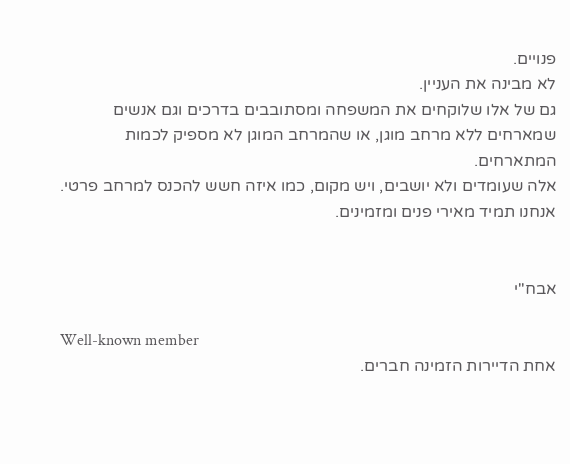פנויים.
לא מבינה את העניין.
גם של אלו שלוקחים את המשפחה ומסתובבים בדרכים וגם אנשים שמארחים ללא מרחב מוגן, או שהמרחב המוגן לא מספיק לכמות המתארחים.
אלה שעומדים ולא יושבים, ויש מקום, כמו איזה חשש להכנס למרחב פרטי.
אנחנו תמיד מאירי פנים ומזמינים.


אבח"י

Well-known member
אחת הדיירות הזמינה חברים.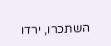השתכרו, ירדו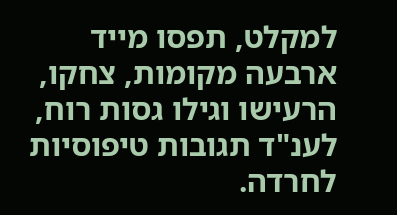למקלט, תפסו מייד ארבעה מקומות, צחקו, הרעישו וגילו גסות רוח, לענ"ד תגובות טיפוסיות לחרדה.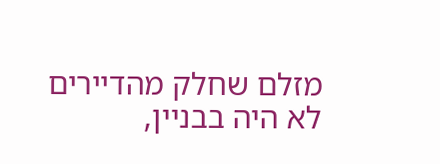מזלם שחלק מהדיירים לא היה בבניין,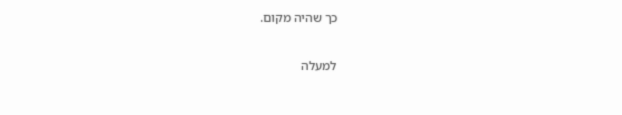כך שהיה מקום.

למעלה